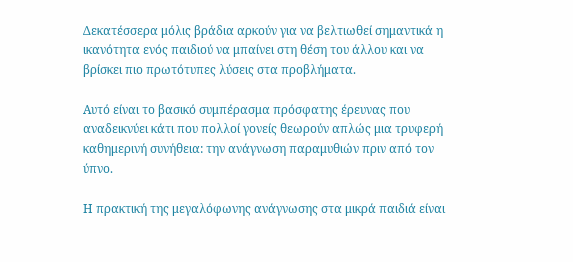Δεκατέσσερα μόλις βράδια αρκούν για να βελτιωθεί σημαντικά η ικανότητα ενός παιδιού να μπαίνει στη θέση του άλλου και να βρίσκει πιο πρωτότυπες λύσεις στα προβλήματα.

Αυτό είναι το βασικό συμπέρασμα πρόσφατης έρευνας που αναδεικνύει κάτι που πολλοί γονείς θεωρούν απλώς μια τρυφερή καθημερινή συνήθεια: την ανάγνωση παραμυθιών πριν από τον ύπνο.

Η πρακτική της μεγαλόφωνης ανάγνωσης στα μικρά παιδιά είναι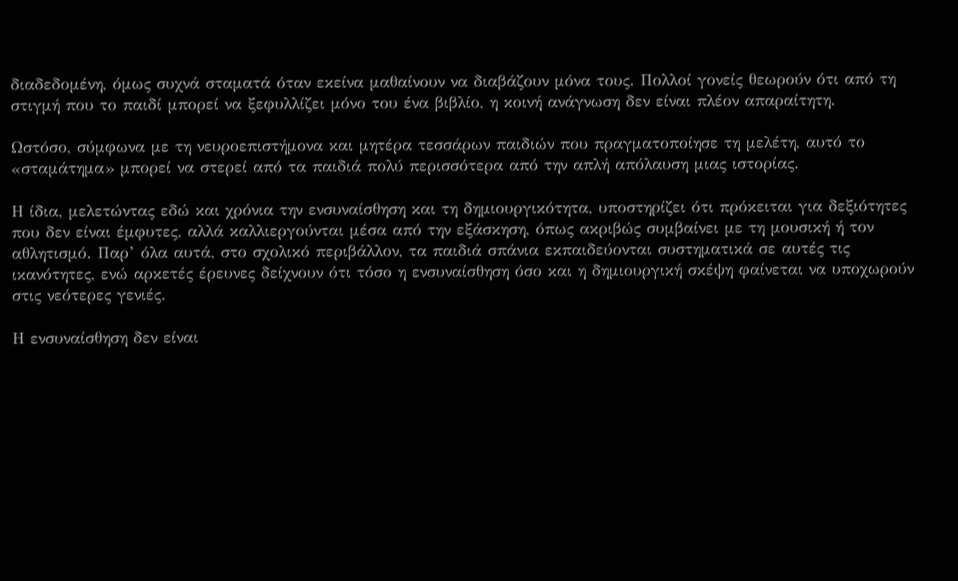διαδεδομένη, όμως συχνά σταματά όταν εκείνα μαθαίνουν να διαβάζουν μόνα τους. Πολλοί γονείς θεωρούν ότι από τη στιγμή που το παιδί μπορεί να ξεφυλλίζει μόνο του ένα βιβλίο, η κοινή ανάγνωση δεν είναι πλέον απαραίτητη.

Ωστόσο, σύμφωνα με τη νευροεπιστήμονα και μητέρα τεσσάρων παιδιών που πραγματοποίησε τη μελέτη, αυτό το «σταμάτημα» μπορεί να στερεί από τα παιδιά πολύ περισσότερα από την απλή απόλαυση μιας ιστορίας.

Η ίδια, μελετώντας εδώ και χρόνια την ενσυναίσθηση και τη δημιουργικότητα, υποστηρίζει ότι πρόκειται για δεξιότητες που δεν είναι έμφυτες, αλλά καλλιεργούνται μέσα από την εξάσκηση, όπως ακριβώς συμβαίνει με τη μουσική ή τον αθλητισμό. Παρ’ όλα αυτά, στο σχολικό περιβάλλον, τα παιδιά σπάνια εκπαιδεύονται συστηματικά σε αυτές τις ικανότητες, ενώ αρκετές έρευνες δείχνουν ότι τόσο η ενσυναίσθηση όσο και η δημιουργική σκέψη φαίνεται να υποχωρούν στις νεότερες γενιές.

Η ενσυναίσθηση δεν είναι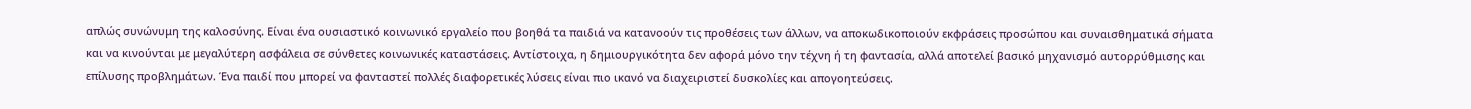απλώς συνώνυμη της καλοσύνης. Είναι ένα ουσιαστικό κοινωνικό εργαλείο που βοηθά τα παιδιά να κατανοούν τις προθέσεις των άλλων, να αποκωδικοποιούν εκφράσεις προσώπου και συναισθηματικά σήματα και να κινούνται με μεγαλύτερη ασφάλεια σε σύνθετες κοινωνικές καταστάσεις. Αντίστοιχα, η δημιουργικότητα δεν αφορά μόνο την τέχνη ή τη φαντασία, αλλά αποτελεί βασικό μηχανισμό αυτορρύθμισης και επίλυσης προβλημάτων. Ένα παιδί που μπορεί να φανταστεί πολλές διαφορετικές λύσεις είναι πιο ικανό να διαχειριστεί δυσκολίες και απογοητεύσεις.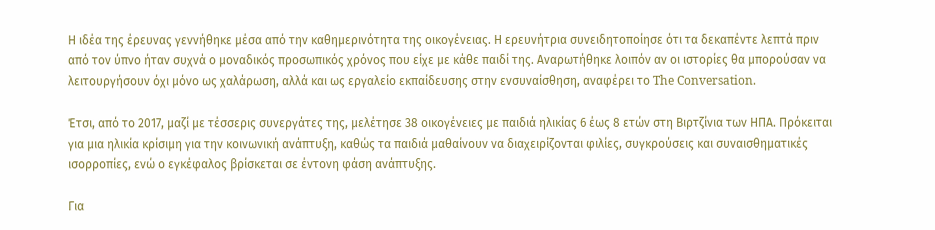Η ιδέα της έρευνας γεννήθηκε μέσα από την καθημερινότητα της οικογένειας. Η ερευνήτρια συνειδητοποίησε ότι τα δεκαπέντε λεπτά πριν από τον ύπνο ήταν συχνά ο μοναδικός προσωπικός χρόνος που είχε με κάθε παιδί της. Αναρωτήθηκε λοιπόν αν οι ιστορίες θα μπορούσαν να λειτουργήσουν όχι μόνο ως χαλάρωση, αλλά και ως εργαλείο εκπαίδευσης στην ενσυναίσθηση, αναφέρει το The Conversation.

Έτσι, από το 2017, μαζί με τέσσερις συνεργάτες της, μελέτησε 38 οικογένειες με παιδιά ηλικίας 6 έως 8 ετών στη Βιρτζίνια των ΗΠΑ. Πρόκειται για μια ηλικία κρίσιμη για την κοινωνική ανάπτυξη, καθώς τα παιδιά μαθαίνουν να διαχειρίζονται φιλίες, συγκρούσεις και συναισθηματικές ισορροπίες, ενώ ο εγκέφαλος βρίσκεται σε έντονη φάση ανάπτυξης.

Για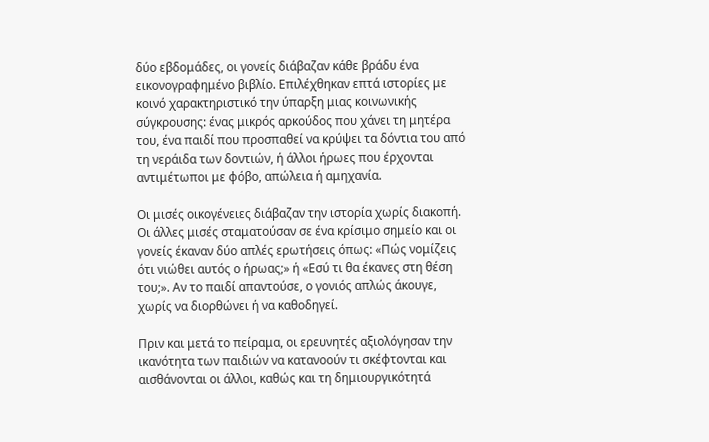δύο εβδομάδες, οι γονείς διάβαζαν κάθε βράδυ ένα εικονογραφημένο βιβλίο. Επιλέχθηκαν επτά ιστορίες με κοινό χαρακτηριστικό την ύπαρξη μιας κοινωνικής σύγκρουσης: ένας μικρός αρκούδος που χάνει τη μητέρα του, ένα παιδί που προσπαθεί να κρύψει τα δόντια του από τη νεράιδα των δοντιών, ή άλλοι ήρωες που έρχονται αντιμέτωποι με φόβο, απώλεια ή αμηχανία.

Οι μισές οικογένειες διάβαζαν την ιστορία χωρίς διακοπή. Οι άλλες μισές σταματούσαν σε ένα κρίσιμο σημείο και οι γονείς έκαναν δύο απλές ερωτήσεις όπως: «Πώς νομίζεις ότι νιώθει αυτός ο ήρωας;» ή «Εσύ τι θα έκανες στη θέση του;». Αν το παιδί απαντούσε, ο γονιός απλώς άκουγε, χωρίς να διορθώνει ή να καθοδηγεί.

Πριν και μετά το πείραμα, οι ερευνητές αξιολόγησαν την ικανότητα των παιδιών να κατανοούν τι σκέφτονται και αισθάνονται οι άλλοι, καθώς και τη δημιουργικότητά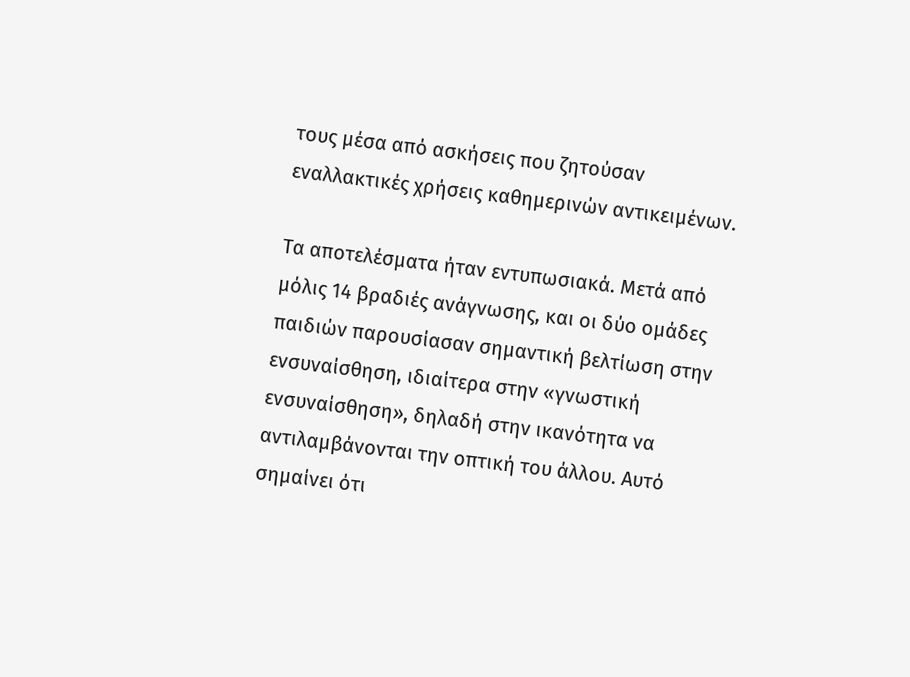τους μέσα από ασκήσεις που ζητούσαν εναλλακτικές χρήσεις καθημερινών αντικειμένων.

Τα αποτελέσματα ήταν εντυπωσιακά. Μετά από μόλις 14 βραδιές ανάγνωσης, και οι δύο ομάδες παιδιών παρουσίασαν σημαντική βελτίωση στην ενσυναίσθηση, ιδιαίτερα στην «γνωστική ενσυναίσθηση», δηλαδή στην ικανότητα να αντιλαμβάνονται την οπτική του άλλου. Αυτό σημαίνει ότι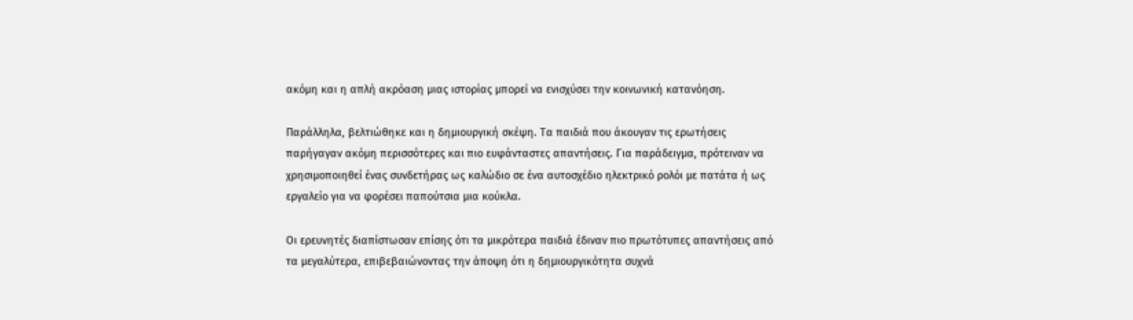ακόμη και η απλή ακρόαση μιας ιστορίας μπορεί να ενισχύσει την κοινωνική κατανόηση.

Παράλληλα, βελτιώθηκε και η δημιουργική σκέψη. Τα παιδιά που άκουγαν τις ερωτήσεις παρήγαγαν ακόμη περισσότερες και πιο ευφάνταστες απαντήσεις. Για παράδειγμα, πρότειναν να χρησιμοποιηθεί ένας συνδετήρας ως καλώδιο σε ένα αυτοσχέδιο ηλεκτρικό ρολόι με πατάτα ή ως εργαλείο για να φορέσει παπούτσια μια κούκλα.

Οι ερευνητές διαπίστωσαν επίσης ότι τα μικρότερα παιδιά έδιναν πιο πρωτότυπες απαντήσεις από τα μεγαλύτερα, επιβεβαιώνοντας την άποψη ότι η δημιουργικότητα συχνά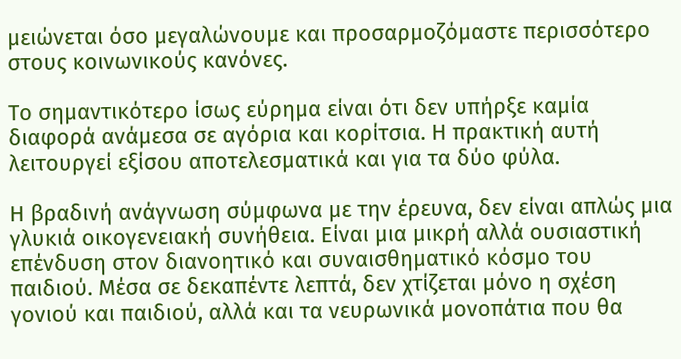μειώνεται όσο μεγαλώνουμε και προσαρμοζόμαστε περισσότερο στους κοινωνικούς κανόνες.

Το σημαντικότερο ίσως εύρημα είναι ότι δεν υπήρξε καμία διαφορά ανάμεσα σε αγόρια και κορίτσια. Η πρακτική αυτή λειτουργεί εξίσου αποτελεσματικά και για τα δύο φύλα.

Η βραδινή ανάγνωση σύμφωνα με την έρευνα, δεν είναι απλώς μια γλυκιά οικογενειακή συνήθεια. Είναι μια μικρή αλλά ουσιαστική επένδυση στον διανοητικό και συναισθηματικό κόσμο του παιδιού. Μέσα σε δεκαπέντε λεπτά, δεν χτίζεται μόνο η σχέση γονιού και παιδιού, αλλά και τα νευρωνικά μονοπάτια που θα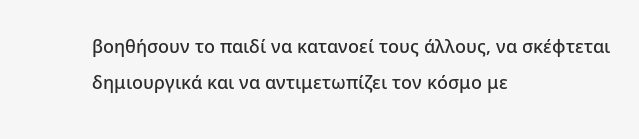βοηθήσουν το παιδί να κατανοεί τους άλλους, να σκέφτεται δημιουργικά και να αντιμετωπίζει τον κόσμο με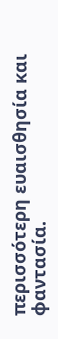περισσότερη ευαισθησία και φαντασία.